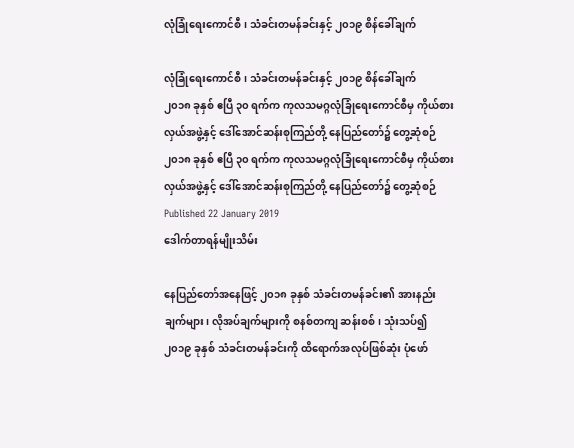လုံခြုံရေးကောင်စီ၊ သံခင်းတမန်ခင်းနှင့် ၂၀၁၉ စိန်ခေါ်ချက်

လုံခြုံရေးကောင်စီ၊ သံခင်းတမန်ခင်းနှင့် ၂၀၁၉ စိန်ခေါ်ချက်
၂၀၁၈ ခုနှစ် ဧပြီ ၃၀ ရက်က ကုလသမဂ္ဂလုံခြုံရေးကောင်စီမှ ကိုယ်စားလှယ်အဖွဲ့နှင့် ဒေါ်အောင်ဆန်းစုကြည်တို့ နေပြည်တော်၌ တွေ့ဆုံစဉ်
၂၀၁၈ ခုနှစ် ဧပြီ ၃၀ ရက်က ကုလသမဂ္ဂလုံခြုံရေးကောင်စီမှ ကိုယ်စားလှယ်အဖွဲ့နှင့် ဒေါ်အောင်ဆန်းစုကြည်တို့ နေပြည်တော်၌ တွေ့ဆုံစဉ်
Published 22 January 2019
ဒေါက်တာရန်မျိုးသိမ်း

နေပြည်တော်အနေဖြင့် ၂၀၁၈ ခုနှစ် သံခင်းတမန်ခင်း၏ အားနည်းချက်များ၊ လိုအပ်ချက်များကို စနစ်တကျ ဆန်းစစ်၊ သုံးသပ်၍ ၂၀၁၉ ခုနှစ် သံခင်းတမန်ခင်းကို ထိရောက်အလုပ်ဖြစ်ဆုံး ပုံဖော်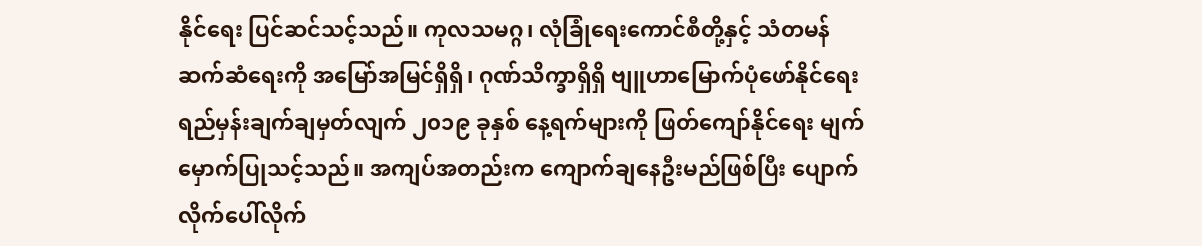နိုင်ရေး ပြင်ဆင်သင့်သည်။ ကုလသမဂ္ဂ၊ လုံခြုံရေးကောင်စီတို့နှင့် သံတမန်ဆက်ဆံရေးကို အမြော်အမြင်ရှိရှိ၊ ဂုဏ်သိက္ခာရှိရှိ ဗျူဟာမြောက်ပုံဖော်နိုင်ရေး ရည်မှန်းချက်ချမှတ်လျက် ၂၀၁၉ ခုနှစ် နေ့ရက်များကို ဖြတ်ကျော်နိုင်ရေး မျက်မှောက်ပြုသင့်သည်။ အကျပ်အတည်းက ကျောက်ချနေဦးမည်ဖြစ်ပြီး ပျောက်လိုက်ပေါ်လိုက်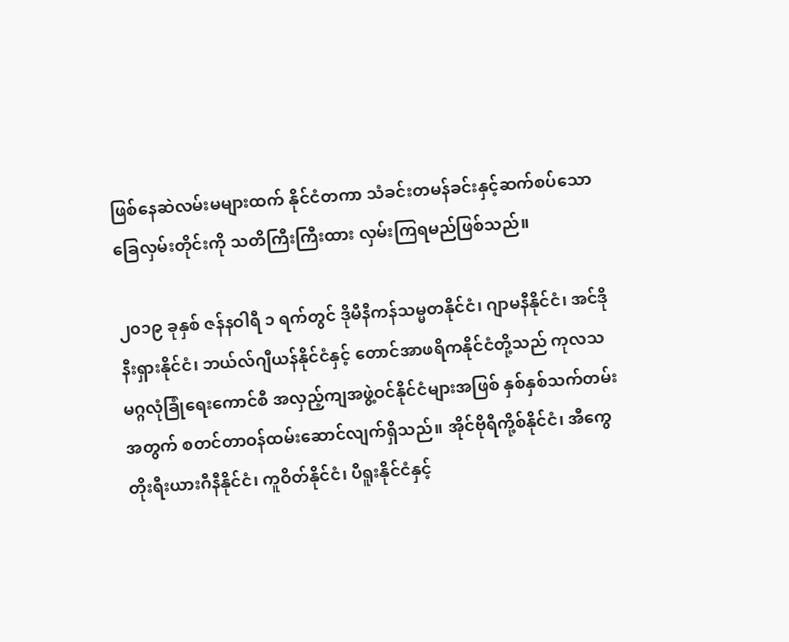ဖြစ်နေဆဲလမ်းမများထက် နိုင်ငံတကာ သံခင်းတမန်ခင်းနှင့်ဆက်စပ်သော ခြေလှမ်းတိုင်းကို သတိကြီးကြီးထား လှမ်းကြရမည်ဖြစ်သည်။

၂၀၁၉ ခုနှစ် ဇန်နဝါရီ ၁ ရက်တွင် ဒိုမီနီကန်သမ္မတနိုင်ငံ၊ ဂျာမနီနိုင်ငံ၊ အင်ဒိုနီးရှားနိုင်ငံ၊ ဘယ်လ်ဂျီယန်နိုင်ငံနှင့် တောင်အာဖရိကနိုင်ငံတို့သည် ကုလသမဂ္ဂလုံခြုံရေးကောင်စီ အလှည့်ကျအဖွဲ့ဝင်နိုင်ငံများအဖြစ် နှစ်နှစ်သက်တမ်းအတွက် စတင်တာဝန်ထမ်းဆောင်လျက်ရှိသည်။ အိုင်ဗိုရီကို့စ်နိုင်ငံ၊ အီကွေတိုးရီးယားဂီနီနိုင်ငံ၊ ကူဝိတ်နိုင်ငံ၊ ပီရူးနိုင်ငံနှင့်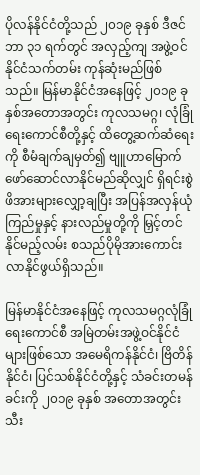ပိုလန်နိုင်ငံတို့သည် ၂၀၁၉ ခုနှစ် ဒီဇင်ဘာ ၃၁ ရက်တွင် အလှည့်ကျ အဖွဲ့ဝင်နိုင်ငံသက်တမ်း ကုန်ဆုံးမည်ဖြစ်သည်။ မြန်မာနိုင်ငံအနေဖြင့် ၂၀၁၉ ခုနှစ်အတောအတွင်း ကုလသမဂ္ဂ၊ လုံခြုံရေးကောင်စီတို့နှင့် ထိတွေ့ဆက်ဆံရေးကို စီမံချက်ချမှတ်၍ ဗျူဟာမြောက် ဖော်ဆောင်လာနိုင်မည်ဆိုလျှင် ရှိရင်းစွဲ ဖိအားများလျှော့ချပြီး အပြန်အလှန်ယုံကြည်မှုနှင့် နားလည်မှုတို့ကို မြှင့်တင်နိုင်မည့်လမ်း စသည်ပိုမိုအားကောင်းလာနိုင်ဖွယ်ရှိသည်။

မြန်မာနိုင်ငံအနေဖြင့် ကုလသမဂ္ဂလုံခြုံရေးကောင်စီ အမြဲတမ်းအဖွဲ့ဝင်နိုင်ငံများဖြစ်သော အမေရိကန်နိုင်ငံ၊ ဗြိတိန်နိုင်ငံ၊ ပြင်သစ်နိုင်ငံတို့နှင့် သံခင်းတမန်ခင်းကို ၂၀၁၉ ခုနှစ် အတောအတွင်း သီး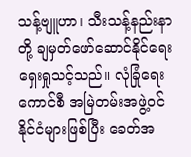သန့်ဗျူဟာ၊ သီးသန့်နည်းနာတို့ ချမှတ်ဖော်ဆောင်နိုင်ရေး ရှေးရှုသင့်သည်။ လုံခြုံရေးကောင်စီ အမြဲတမ်းအဖွဲ့ဝင် နိုင်ငံများဖြစ်ပြီး ခေတ်အ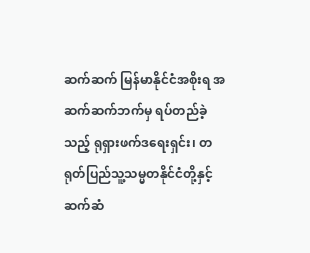ဆက်ဆက် မြန်မာနိုင်ငံအစိုးရ အဆက်ဆက်ဘက်မှ ရပ်တည်ခဲ့သည့် ရုရှားဖက်ဒရေးရှင်း၊ တရုတ်ပြည်သူ့သမ္မတနိုင်ငံတို့နှင့် ဆက်ဆံ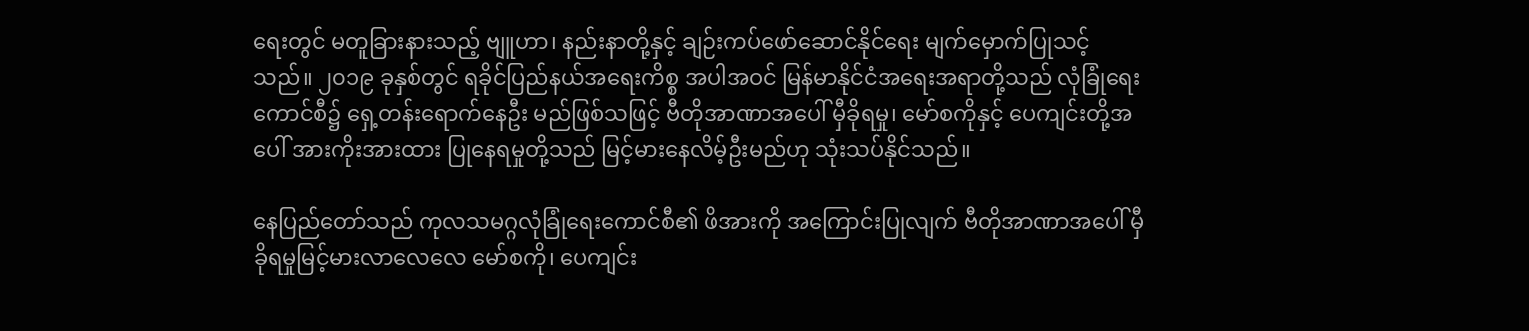ရေးတွင် မတူခြားနားသည့် ဗျူဟာ၊ နည်းနာတို့နှင့် ချဉ်းကပ်ဖော်ဆောင်နိုင်ရေး မျက်မှောက်ပြုသင့်သည်။ ၂၀၁၉ ခုနှစ်တွင် ရခိုင်ပြည်နယ်အရေးကိစ္စ အပါအဝင် မြန်မာနိုင်ငံအရေးအရာတို့သည် လုံခြုံရေးကောင်စီ၌ ရှေ့တန်းရောက်နေဦး မည်ဖြစ်သဖြင့် ဗီတိုအာဏာအပေါ် မှီခိုရမှု၊ မော်စကိုနှင့် ပေကျင်းတို့အပေါ် အားကိုးအားထား ပြုနေရမှုတို့သည် မြင့်မားနေလိမ့်ဦးမည်ဟု သုံးသပ်နိုင်သည်။

နေပြည်တော်သည် ကုလသမဂ္ဂလုံခြုံရေးကောင်စီ၏ ဖိအားကို အကြောင်းပြုလျက် ဗီတိုအာဏာအပေါ် မှီခိုရမှုမြင့်မားလာလေလေ မော်စကို၊ ပေကျင်း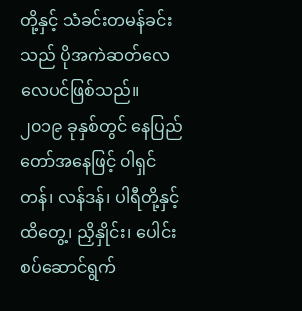တို့နှင့် သံခင်းတမန်ခင်းသည် ပိုအကဲဆတ်လေလေပင်ဖြစ်သည်။ ၂၀၁၉ ခုနှစ်တွင် နေပြည်တော်အနေဖြင့် ၀ါရှင်တန်၊ လန်ဒန်၊ ပါရီတို့နှင့် ထိတွေ့၊ ညှိနှိုင်း၊ ပေါင်းစပ်ဆောင်ရွက်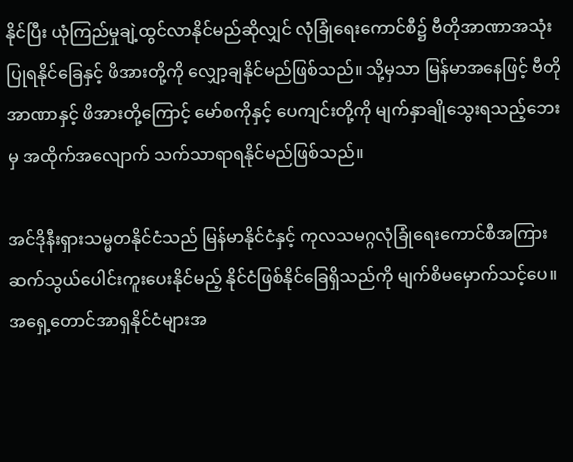နိုင်ပြီး ယုံကြည်မှုချဲ့ထွင်လာနိုင်မည်ဆိုလျှင် လုံခြုံရေးကောင်စီ၌ ဗီတိုအာဏာအသုံးပြုရနိုင်ခြေနှင့် ဖိအားတို့ကို လျှော့ချနိုင်မည်ဖြစ်သည်။ သို့မှသာ မြန်မာအနေဖြင့် ဗီတိုအာဏာနှင့် ဖိအားတို့ကြောင့် မော်စကိုနှင့် ပေကျင်းတို့ကို မျက်နှာချိုသွေးရသည့်ဘေးမှ အထိုက်အလျောက် သက်သာရာရနိုင်မည်ဖြစ်သည်။

အင်ဒိုနီးရှားသမ္မတနိုင်ငံသည် မြန်မာနိုင်ငံနှင့် ကုလသမဂ္ဂလုံခြုံရေးကောင်စီအကြား ဆက်သွယ်ပေါင်းကူးပေးနိုင်မည့် နိုင်ငံဖြစ်နိုင်ခြေရှိသည်ကို မျက်စိမမှောက်သင့်ပေ။ အရှေ့တောင်အာရှနိုင်ငံများအ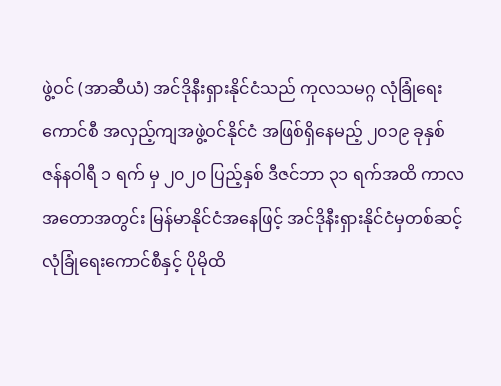ဖွဲ့ဝင် (အာဆီယံ) အင်ဒိုနီးရှားနိုင်ငံသည် ကုလသမဂ္ဂ လုံခြုံရေးကောင်စီ အလှည့်ကျအဖွဲ့ဝင်နိုင်ငံ အဖြစ်ရှိနေမည့် ၂၀၁၉ ခုနှစ် ဇန်နဝါရီ ၁ ရက် မှ ၂၀၂၀ ပြည့်နှစ် ဒီဇင်ဘာ ၃၁ ရက်အထိ ကာလအတောအတွင်း မြန်မာနိုင်ငံအနေဖြင့် အင်ဒိုနီးရှားနိုင်ငံမှတစ်ဆင့် လုံခြုံရေးကောင်စီနှင့် ပိုမိုထိ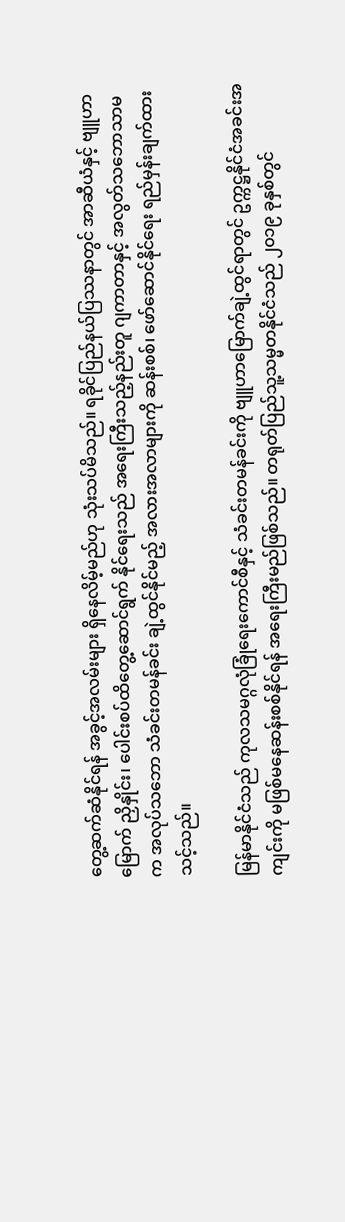တွေ့ဆက်ဆံနိုင်ရန် အခွင့်အလမ်းများ ရှိနေလိမ့်မည်ဟု သုံးသပ်မိသည်။ ရခိုင်ပြည်နယ်ပြဿနာတွင် အာဆီယံနှင့် ဗျူဟာမြောက် ညှိနှိုင်း၊ ပေါင်းစပ်ထိတွေ့ဆောင်ရွက် နိုင်ရေးသည် အရေးကြီးသည့်နည်းတူ ဂျကာတာနှင့် အလွတ်သဘောသာမက အလုပ်သဘော သံခင်းတမန်ခင်း ချဲ့ထွင်နိုင်မည့် အလားအလာများကို ဆန်းစစ်၊ ဖော်ဆောင်နိုင်ရေး ရည်မှန်းချက်ထားသင့်သည်။

မြန်မာနိုင်ငံသည် ကုလသမဂ္ဂလုံခြုံရေးကောင်စီနှင့် သံခင်းတမန်ခင်းကို ဗျူဟာမြောက်ချဲ့ထွင်ရာတွင် ဥက္ကဋ္ဌနိုင်ငံအခင်းအကျင်းကို မဖြစ်မနေဆန်းစစ်နိုင်ရန် အရေးကြီးမည်ဖြစ်သည်။ တရုတ်ပြည်သူ့သမ္မတနိုင်ငံသည် ၂၀၁၉ ခုနှစ်တွင်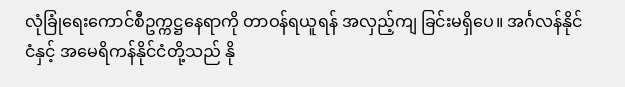လုံခြုံရေးကောင်စီဥက္ကဋ္ဌနေရာကို တာဝန်ရယူရန် အလှည့်ကျ ခြင်းမရှိပေ။ အင်္ဂလန်နိုင်ငံနှင့် အမေရိကန်နိုင်ငံတို့သည် နို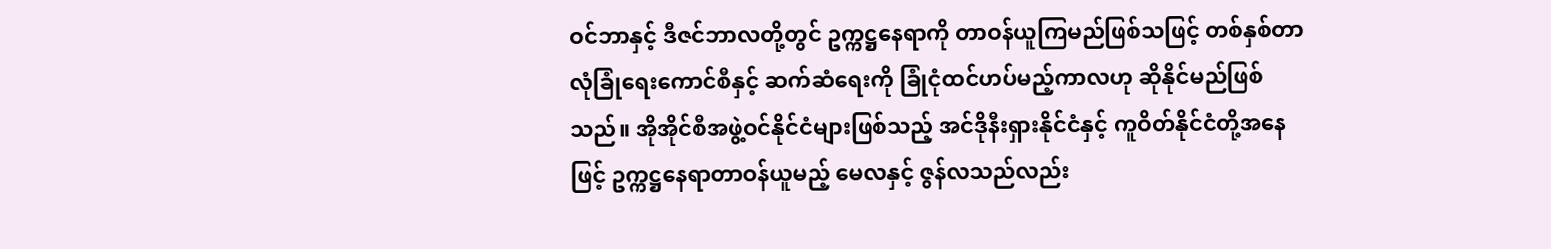ဝင်ဘာနှင့် ဒီဇင်ဘာလတို့တွင် ဥက္ကဋ္ဌနေရာကို တာဝန်ယူကြမည်ဖြစ်သဖြင့် တစ်နှစ်တာလုံခြုံရေးကောင်စီနှင့် ဆက်ဆံရေးကို ခြုံငုံထင်ဟပ်မည့်ကာလဟု ဆိုနိုင်မည်ဖြစ်သည်။ အိုအိုင်စီအဖွဲ့ဝင်နိုင်ငံများဖြစ်သည့် အင်ဒိုနီးရှားနိုင်ငံနှင့် ကူဝိတ်နိုင်ငံတို့အနေဖြင့် ဥက္ကဋ္ဌနေရာတာဝန်ယူမည့် မေလနှင့် ဇွန်လသည်လည်း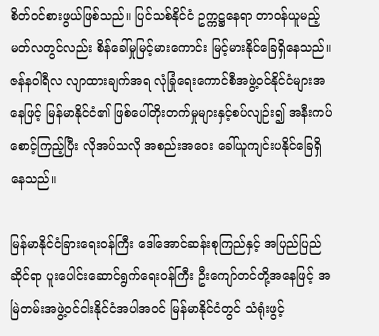စိတ်ဝင်စားဖွယ်ဖြစ်သည်။ ပြင်သစ်နိုင်ငံ ဥက္ကဋ္ဌနေရာ တာဝန်ယူမည့် မတ်လတွင်လည်း စိန်ခေါ်မှုမြင့်မားကောင်း မြင့်မားနိုင်ခြေရှိနေသည်။ ဇန်နဝါရီလ လျာထားချက်အရ လုံခြုံရေးကောင်စီအဖွဲ့ဝင်နိုင်ငံများအနေဖြင့် မြန်မာနိုင်ငံ၏ ဖြစ်ပေါ်တိုးတက်မှုများနှင့်စပ်လျဉ်း၍ အနီးကပ်စောင့်ကြည့်ပြီး လိုအပ်သလို အစည်းအဝေး ခေါ်ယူကျင်းပနိုင်ခြေရှိနေသည်။

မြန်မာနိုင်ငံခြားရေးဝန်ကြီး ဒေါ်အောင်ဆန်းစုကြည်နှင့် အပြည်ပြည်ဆိုင်ရာ ပူးပေါင်းဆောင်ရွက်ရေးဝန်ကြီး ဦးကျော်တင်တို့အနေဖြင့် အမြဲတမ်းအဖွဲ့ဝင်ငါးနိုင်ငံအပါအဝင် မြန်မာနိုင်ငံတွင် သံရုံးဖွင့်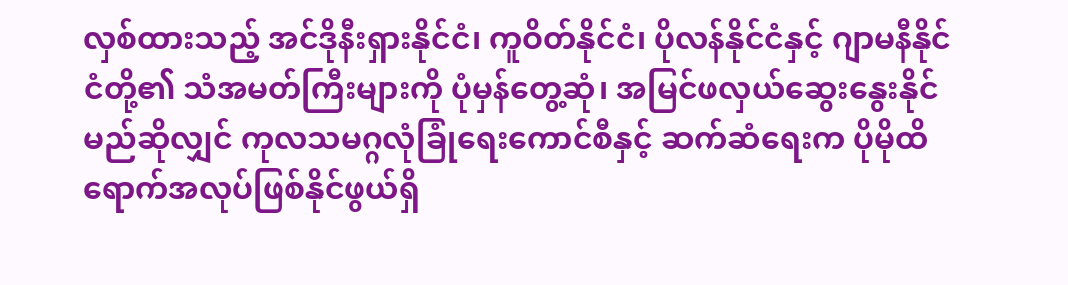လှစ်ထားသည့် အင်ဒိုနီးရှားနိုင်ငံ၊ ကူဝိတ်နိုင်ငံ၊ ပိုလန်နိုင်ငံနှင့် ဂျာမနီနိုင်ငံတို့၏ သံအမတ်ကြီးများကို ပုံမှန်တွေ့ဆုံ၊ အမြင်ဖလှယ်ဆွေးနွေးနိုင်မည်ဆိုလျှင် ကုလသမဂ္ဂလုံခြုံရေးကောင်စီနှင့် ဆက်ဆံရေးက ပိုမိုထိရောက်အလုပ်ဖြစ်နိုင်ဖွယ်ရှိ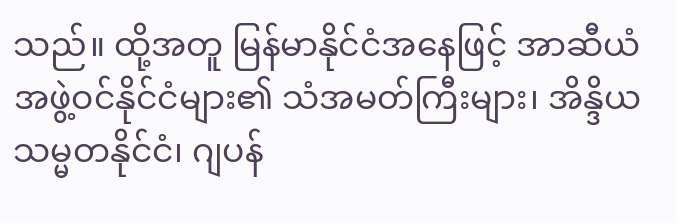သည်။ ထို့အတူ မြန်မာနိုင်ငံအနေဖြင့် အာဆီယံအဖွဲ့ဝင်နိုင်ငံများ၏ သံအမတ်ကြီးများ၊ အိန္ဒိယသမ္မတနိုင်ငံ၊ ဂျပန်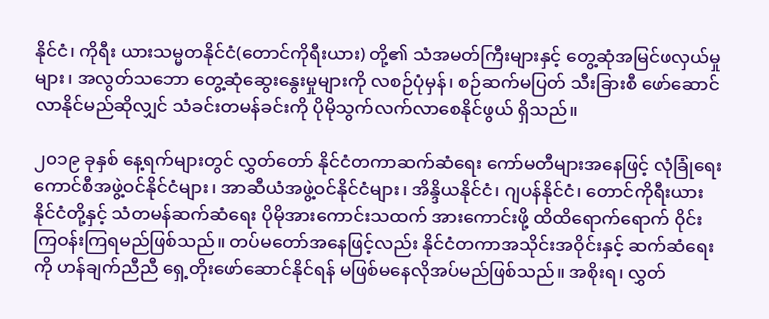နိုင်ငံ၊ ကိုရီး ယားသမ္မတနိုင်ငံ(တောင်ကိုရီးယား) တို့၏ သံအမတ်ကြီးများနှင့် တွေ့ဆုံအမြင်ဖလှယ်မှုများ၊ အလွတ်သဘော တွေ့ဆုံဆွေးနွေးမှုများကို လစဉ်ပုံမှန်၊ စဉ်ဆက်မပြတ် သီးခြားစီ ဖော်ဆောင်လာနိုင်မည်ဆိုလျှင် သံခင်းတမန်ခင်းကို ပိုမိုသွက်လက်လာစေနိုင်ဖွယ် ရှိသည်။

၂၀၁၉ ခုနှစ် နေ့ရက်များတွင် လွှတ်တော် နိုင်ငံတကာဆက်ဆံရေး ကော်မတီများအနေဖြင့် လုံခြုံရေးကောင်စီအဖွဲ့ဝင်နိုင်ငံများ၊ အာဆီယံအဖွဲ့ဝင်နိုင်ငံများ၊ အိန္ဒိယနိုင်ငံ၊ ဂျပန်နိုင်ငံ၊ တောင်ကိုရီးယားနိုင်ငံတို့နှင့် သံတမန်ဆက်ဆံရေး ပိုမိုအားကောင်းသထက် အားကောင်းဖို့ ထိထိရောက်ရောက် ၀ိုင်းကြဝန်းကြရမည်ဖြစ်သည်။ တပ်မတော်အနေဖြင့်လည်း နိုင်ငံတကာအသိုင်းအဝိုင်းနှင့် ဆက်ဆံရေးကို ဟန်ချက်ညီညီ ရှေ့တိုးဖော်ဆောင်နိုင်ရန် မဖြစ်မနေလိုအပ်မည်ဖြစ်သည်။ အစိုးရ၊ လွှတ်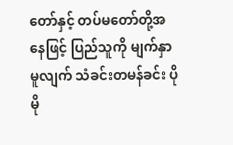တော်နှင့် တပ်မတော်တို့အနေဖြင့် ပြည်သူကို မျက်နှာမူလျက် သံခင်းတမန်ခင်း ပိုမို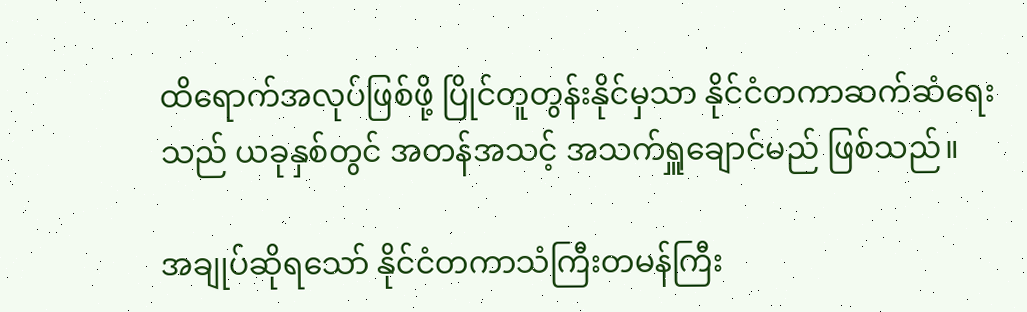ထိရောက်အလုပ်ဖြစ်ဖို့ ပြိုင်တူတွန်းနိုင်မှသာ နိုင်ငံတကာဆက်ဆံရေးသည် ယခုနှစ်တွင် အတန်အသင့် အသက်ရှူချောင်မည် ဖြစ်သည်။

အချုပ်ဆိုရသော် နိုင်ငံတကာသံကြီးတမန်ကြီး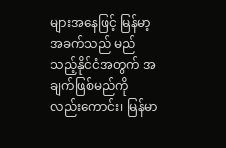များအနေဖြင့် မြန်မာ့အခက်သည် မည်သည့်နိုင်ငံအတွက် အချက်ဖြစ်မည်ကို လည်းကောင်း၊ မြန်မာ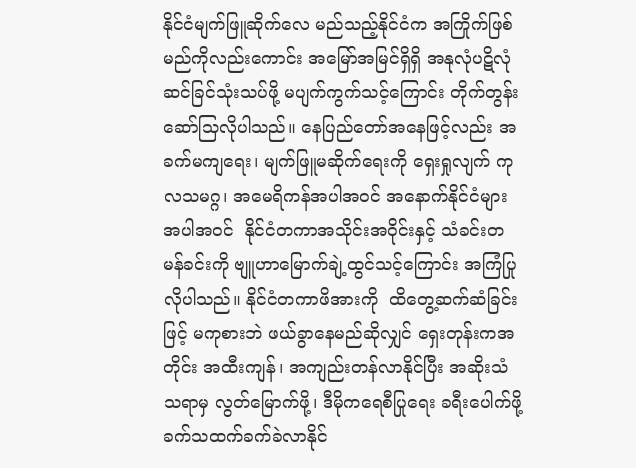နိုင်ငံမျက်ဖြူဆိုက်လေ မည်သည့်နိုင်ငံက အကြိုက်ဖြစ်မည်ကိုလည်းကောင်း အမြော်အမြင်ရှိရှိ အနုလုံပဋိလုံ ဆင်ခြင်သုံးသပ်ဖို့ မပျက်ကွက်သင့်ကြောင်း တိုက်တွန်းဆော်သြလိုပါသည်။ နေပြည်တော်အနေဖြင့်လည်း အခက်မကျရေး၊ မျက်ဖြူမဆိုက်ရေးကို ရှေးရှုလျက် ကုလသမဂ္ဂ၊ အမေရိကန်အပါအဝင် အနောက်နိုင်ငံများအပါအဝင်  နိုင်ငံတကာအသိုင်းအဝိုင်းနှင့် သံခင်းတမန်ခင်းကို ဗျူဟာမြောက်ချဲ့ထွင်သင့်ကြောင်း အကြံပြုလိုပါသည်။ နိုင်ငံတကာဖိအားကို  ထိတွေ့ဆက်ဆံခြင်းဖြင့် မကုစားဘဲ ဖယ်ခွာနေမည်ဆိုလျှင် ရှေးတုန်းကအတိုင်း အထီးကျန်၊ အကျည်းတန်လာနိုင်ပြီး အဆိုးသံသရာမှ လွတ်မြောက်ဖို့၊ ဒီမိုကရေစီပြုရေး ခရီးပေါက်ဖို့ ခက်သထက်ခက်ခဲလာနိုင်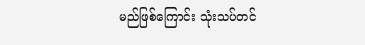မည်ဖြစ်ကြောင်း သုံးသပ်တင်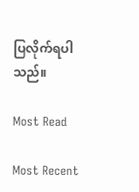ပြလိုက်ရပါသည်။

Most Read

Most Recent